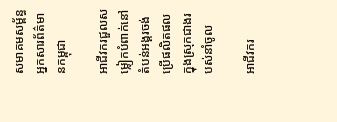សមាគមសម្ព័ន្ធអ្នកសារព័ត៌មានកម្ពុជា

អាជីវករជួលសម្លៀកបំពាក់នៅតំបន់អង្គរចង់ប្រើផលិតផលក្នុងស្រុកជាងរបស់នាំចូល

អាជីវករ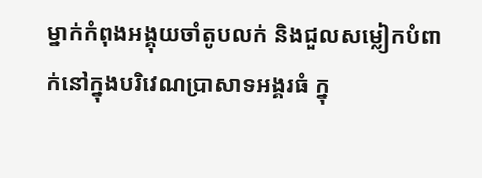ម្នាក់កំពុងអង្គុយចាំតូបលក់ និងជួលសម្លៀកបំពាក់នៅក្នុងបរិវេណប្រាសាទអង្គរធំ ក្នុ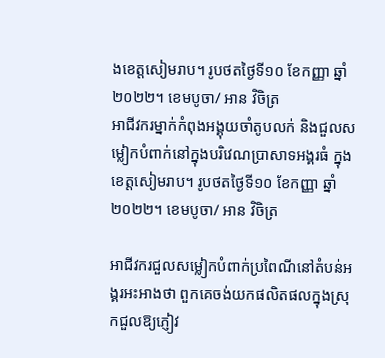ងខេត្តសៀមរាប។ រូបថតថ្ងៃទី១០ ខែកញ្ញា ឆ្នាំ២០២២។ ខេមបូចា/ អាន វិចិត្រ
អាជីវករម្នាក់កំពុងអង្គុយចាំតូបលក់ និងជួលសម្លៀកបំពាក់នៅក្នុងបរិវេណប្រាសាទអង្គរធំ ក្នុងខេត្តសៀមរាប។ រូបថតថ្ងៃទី១០ ខែកញ្ញា ឆ្នាំ២០២២។ ខេមបូចា/ អាន វិចិត្រ

អាជីវករជួលសម្លៀកបំពាក់ប្រពៃណីនៅតំបន់អង្គរអះអាងថា ពួកគេចង់យកផលិតផលក្នុងស្រុកជួលឱ្យភ្ញៀវ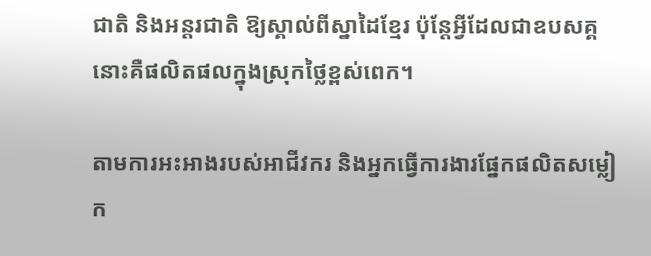ជាតិ និងអន្តរជាតិ ឱ្យស្គាល់ពីស្នាដៃខ្មែរ ប៉ុន្តែអ្វីដែលជាឧបសគ្គនោះគឺផលិតផលក្នុងស្រុកថ្លៃខ្ពស់ពេក។

តាមការអះអាងរបស់អាជីវករ និងអ្នកធ្វើការងារផ្នែកផលិតសម្លៀក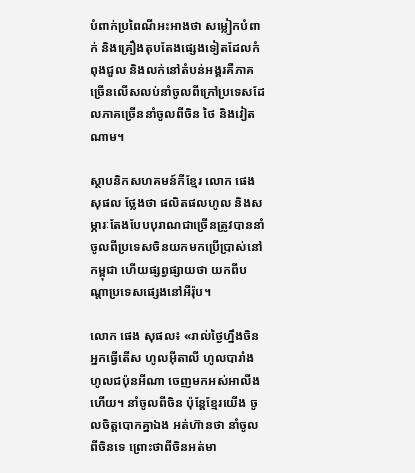បំពាក់ប្រពៃណីអះអាងថា សម្លៀកបំពាក់ និងគ្រឿងតុបតែងផ្សេងទៀតដែលកំពុងជួល និងលក់នៅតំបន់អង្គរគឺភាគច្រើនលើសលប់នាំចូលពីក្រៅប្រទេសដែលភាគច្រើននាំចូលពីចិន ថៃ និងវៀតណាម។

ស្ថាបនិកសហគមន៍កីខ្មែរ លោក ផេង សុផល ថ្លែងថា ផលិតផលហូល និងសម្ភារៈតែងបែបបុរាណជាច្រើនត្រូវបាននាំចូលពីប្រទេសចិនយកមកប្រើប្រាស់នៅកម្ពុជា ហើយផ្សព្វផ្សាយថា យកពីបណ្តាប្រទេសផ្សេងនៅអឺរ៉ុប។

លោក ផេង សុផល៖ «រាល់ថ្ងៃហ្នឹងចិនអ្នកធ្វើតើស ហូលអ៊ីតាលី ហូលបារាំង ហូលជប៉ុនអីណា ចេញមកអស់អាលីងហើយ។ នាំចូលពីចិន ប៉ុន្តែខ្មែរយើង ចូលចិត្តបោកគ្នាឯង អត់ហ៊ានថា នាំចូលពីចិនទេ ព្រោះថាពីចិនអត់មា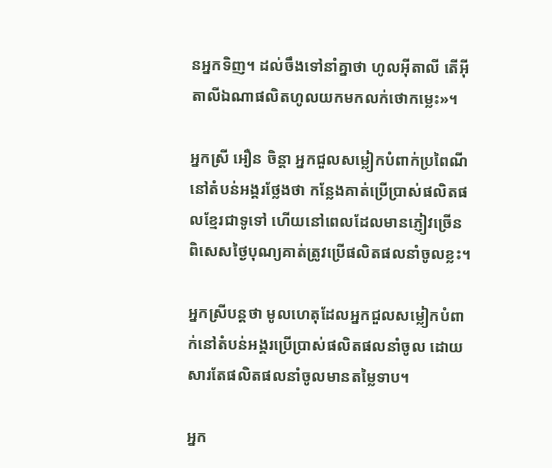នអ្នកទិញ។ ដល់ចឹងទៅនាំគ្នាថា ហូលអ៊ីតាលី តើអ៊ីតាលីឯណាផលិតហូលយកមកលក់ថោកម្លេះ»។

អ្នកស្រី អឿន ចិន្តា អ្នកជួលសម្លៀកបំពាក់ប្រពៃណីនៅតំបន់អង្គរថ្លែងថា កន្លែងគាត់ប្រើប្រាស់ផលិតផលខ្មែរជាទូទៅ ហើយនៅពេលដែលមានភ្ញៀវច្រើនពិសេសថ្ងៃបុណ្យគាត់ត្រូវប្រើផលិតផលនាំចូលខ្លះ។

អ្នកស្រីបន្តថា មូលហេតុដែលអ្នកជួលសម្លៀកបំពាក់នៅតំបន់អង្គរប្រើប្រាស់ផលិតផលនាំចូល ដោយសារតែផលិតផលនាំចូលមានតម្លៃទាប។

អ្នក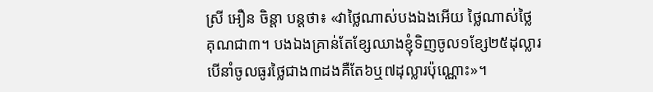ស្រី អឿន ចិន្តា បន្តថា៖ «វាថ្លៃណាស់បងឯងអើយ ថ្លៃណាស់ថ្លៃគុណជា៣។ បងឯងគ្រាន់តែខ្សែឈាងខ្ញុំទិញចូល១ខ្សែ២៥ដុល្លារ បើនាំចូលធូរថ្លៃជាង៣ដងគឺតែ៦ឬ៧ដុល្លារប៉ុណ្ណោះ»។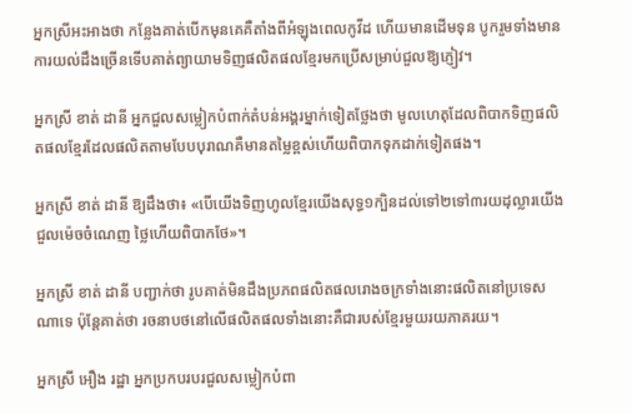អ្នកស្រីអះអាងថា កន្លែងគាត់បើកមុនគេគឺតាំងពីអំឡុងពេលកូវីដ ហើយមានដើមទុន បូករួមទាំងមានការយល់ដឹងច្រើនទើបគាត់ព្យាយាមទិញផលិតផលខ្មែរមកប្រើសម្រាប់ជួលឱ្យភ្ញៀវ។

អ្នកស្រី ខាត់ ដានី អ្នកជួលសម្លៀកបំពាក់តំបន់អង្គរម្នាក់ទៀតថ្លែងថា មូលហេតុដែលពិបាកទិញផលិតផលខ្មែរដែលផលិតតាមបែបបុរាណគឺមានតម្លៃខ្ពស់ហើយពិបាកទុកដាក់ទៀតផង។

អ្នកស្រី ខាត់ ដានី ឱ្យដឹងថា៖ «បើយើងទិញហូលខ្មែរយើងសុទ្ធ១ក្បិនដល់ទៅ២ទៅ៣រយដុល្លារយើងជួលម៉េចចំណេញ ថ្លៃហើយពិបាកថែ»។

អ្នកស្រី ខាត់ ដានី បញ្ជាក់ថា រូបគាត់មិនដឹងប្រភពផលិតផលរោងចក្រទាំងនោះផលិតនៅប្រទេសណាទេ ប៉ុន្តែគាត់ថា រចនាបថនៅលើផលិតផលទាំងនោះគឺជារបស់ខ្មែរមួយរយភាគរយ។

អ្នកស្រី អឿង រដ្ឋា អ្នកប្រកបរបរជួលសម្លៀកបំពា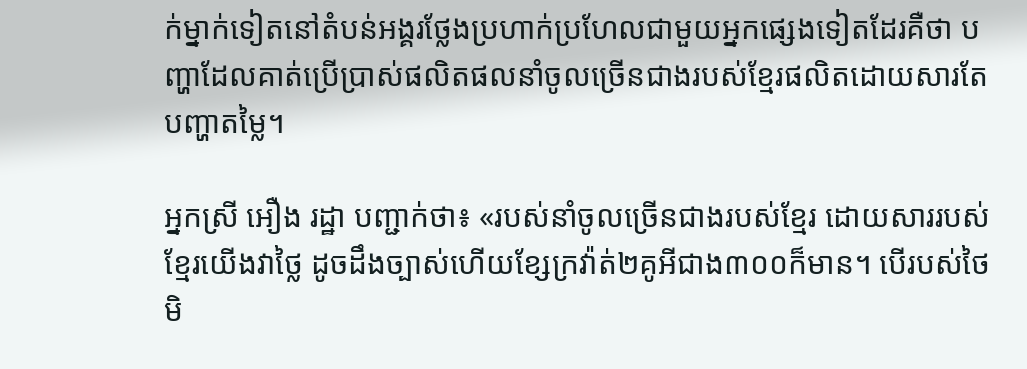ក់ម្នាក់ទៀតនៅតំបន់អង្គរថ្លែងប្រហាក់ប្រហែលជាមួយអ្នកផ្សេងទៀតដែរគឺថា បញ្ហាដែលគាត់ប្រើប្រាស់ផលិតផលនាំចូលច្រើនជាងរបស់ខ្មែរផលិតដោយសារតែបញ្ហាតម្លៃ។

អ្នកស្រី អឿង រដ្ឋា បញ្ជាក់ថា៖ «របស់នាំចូលច្រើនជាងរបស់ខ្មែរ ដោយសាររបស់ខ្មែរយើងវាថ្លៃ ដូចដឹងច្បាស់ហើយខ្សែក្រវ៉ាត់២គូអីជាង៣០០ក៏មាន។ បើរបស់ថៃ មិ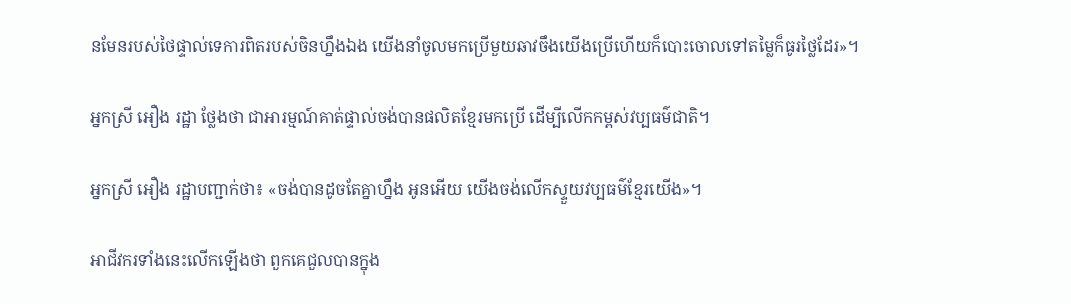នមែនរបស់ថៃផ្ទាល់ទេការពិតរបស់ចិនហ្នឹងឯង យើងនាំចូលមកប្រើមួយឆាវចឹងយើងប្រើហើយក៏បោះចោលទៅតម្លៃក៏ធូរថ្លៃដែរ»។

អ្នកស្រី អឿង រដ្ឋា ថ្លែងថា ជាអារម្មណ៍គាត់ផ្ទាល់ចង់បានផលិតខ្មែរមកប្រើ ដើម្បីលើកកម្ពស់វប្បធម៌ជាតិ។

អ្នកស្រី អឿង រដ្ឋាបញ្ជាក់ថា៖ «ចង់បានដូចតែគ្នាហ្នឹង អូនអើយ យើងចង់លើកស្ទួយវប្បធម៌ខ្មែរយើង»។

អាជីវករទាំងនេះលើកឡើងថា ពួកគេជួលបានក្នុង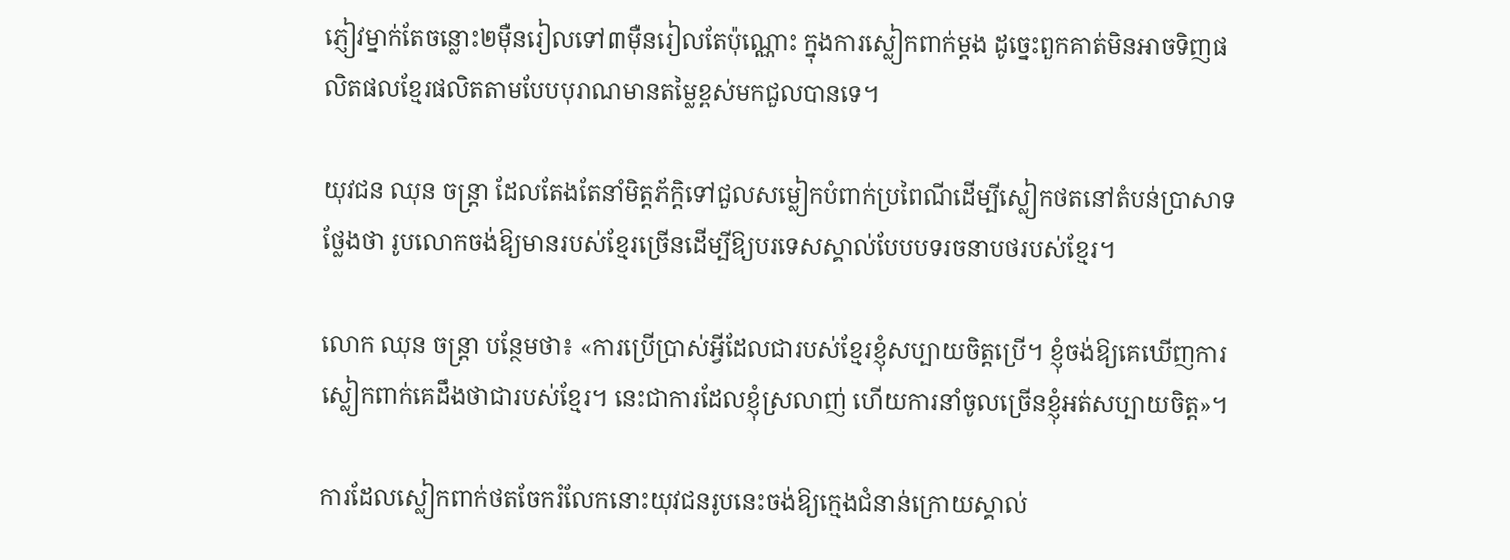ភ្ញៀវម្នាក់តែចន្លោះ២ម៉ឺនរៀលទៅ៣ម៉ឺនរៀលតែប៉ុណ្ណោះ ក្នុងការស្លៀកពាក់ម្តង ដូច្នេះពួកគាត់មិនអាចទិញផលិតផលខ្មែរផលិតតាមបែបបុរាណមានតម្លៃខ្ពស់មកជួលបានទេ។

យុវជន ឈុន ចន្ត្រា ដែលតែងតែនាំមិត្តភ័ក្តិទៅជួលសម្លៀកបំពាក់ប្រពៃណីដើម្បីស្លៀកថតនៅតំបន់ប្រាសាទថ្លែងថា រូបលោកចង់ឱ្យមានរបស់ខ្មែរច្រើនដើម្បីឱ្យបរទេសស្គាល់បែបបទរចនាបថរបស់ខ្មែរ។

លោក ឈុន ចន្ត្រា បន្ថែមថា៖ «ការប្រើប្រាស់អ្វីដែលជារបស់ខ្មែរខ្ញុំសប្បាយចិត្តប្រើ។ ខ្ញុំចង់ឱ្យគេឃើញការស្លៀកពាក់គេដឹងថាជារបស់ខ្មែរ។ នេះជាការដែលខ្ញុំស្រលាញ់ ហើយការនាំចូលច្រើនខ្ញុំអត់សប្បាយចិត្ត»។

ការដែលស្លៀកពាក់ថតចែករំលែកនោះយុវជនរូបនេះចង់ឱ្យក្មេងជំនាន់ក្រោយស្គាល់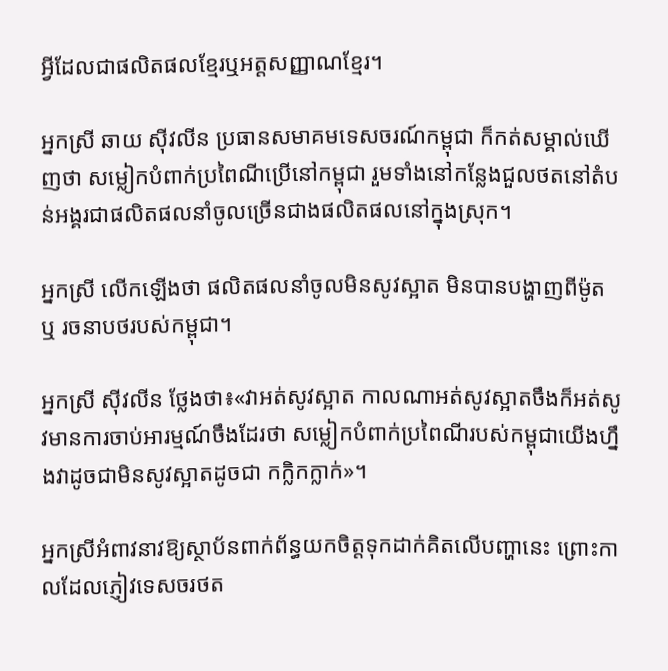អ្វីដែលជាផលិតផលខ្មែរឬអត្តសញ្ញាណខ្មែរ។

អ្នកស្រី ឆាយ ស៊ីវលីន ប្រធានសមាគមទេសចរណ៍កម្ពុជា ក៏កត់សម្គាល់ឃើញថា សម្លៀកបំពាក់ប្រពៃណីប្រើនៅកម្ពុជា រួមទាំងនៅកន្លែងជួលថតនៅតំបន់អង្គរជាផលិតផលនាំចូលច្រើនជាងផលិតផលនៅក្នុងស្រុក។

អ្នកស្រី លើកឡើងថា ផលិតផលនាំចូលមិនសូវស្អាត មិនបានបង្ហាញពីម៉ូត ឬ រចនាបថរបស់កម្ពុជា។

អ្នកស្រី ស៊ីវលីន ថ្លែងថា៖«វាអត់សូវស្អាត កាលណាអត់សូវស្អាតចឹងក៏អត់សូវមានការចាប់អារម្មណ៍ចឹងដែរថា សម្លៀកបំពាក់ប្រពៃណីរបស់កម្ពុជាយើងហ្នឹងវាដូចជាមិនសូវស្អាតដូចជា កក្លិកក្លាក់»។

អ្នកស្រីអំពាវនាវឱ្យស្ថាប័នពាក់ព័ន្ធយកចិត្តទុកដាក់គិតលើបញ្ហានេះ ព្រោះកាលដែលភ្ញៀវទេសចរថត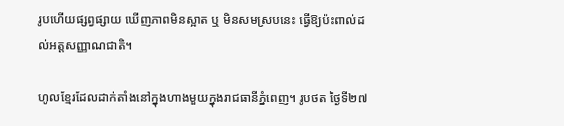រូបហើយផ្សព្វផ្សាយ ឃើញភាពមិនស្អាត ឬ មិនសមស្របនេះ ធ្វើឱ្យប៉ះពាល់ដល់អត្តសញ្ញាណជាតិ។

ហូលខ្មែរដែលដាក់តាំងនៅក្នុងហាងមួយក្នុងរាជធានីភ្នំពេញ។ រូបថត ថ្ងៃទី២៧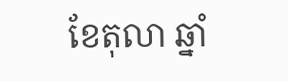ខែតុលា ឆ្នាំ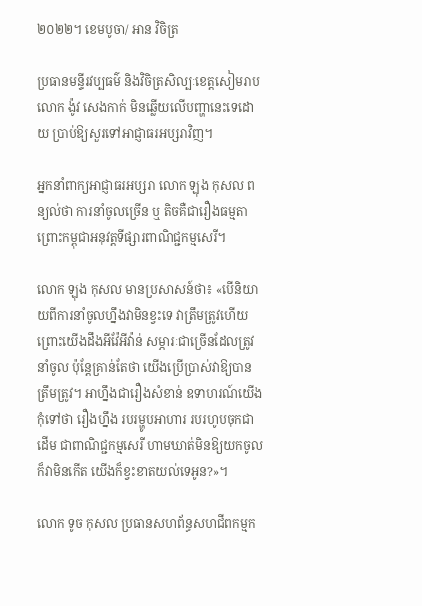២០២២។ ខេមបូចា/ អាន វិចិត្រ

ប្រធានមន្ទីរវប្បធម៌ និងវិចិត្រសិល្បៈខេត្តសៀមរាប លោក ង៉ូវ សេងកាក់ មិនឆ្លើយលើបញ្ហានេះទេដោយ ប្រាប់ឱ្យសួរទៅអាជ្ញាធរអប្សរាវិញ។

អ្នកនាំពាក្យអាជ្ញាធរអប្សរា លោក ឡុង កុសល ពន្យល់ថា ការនាំចូលច្រើន ឬ តិចគឺជារឿងធម្មតា ព្រោះកម្ពុជាអនុវត្តទីផ្សារពាណិជ្ជកម្មសេរី។

លោក ឡុង កុសល មានប្រសាសន៍ថា៖ «បើនិយាយពីការនាំចូលហ្នឹងវាមិនខ្វះទេ វាត្រឹមត្រូវហើយ ព្រោះយើងដឹងអីវ៉ែអីវ៉ាន់ សម្ភារៈជាច្រើនដែលត្រូវនាំចូល ប៉ុន្តែគ្រាន់តែថា យើងប្រើប្រាស់វាឱ្យបានត្រឹមត្រូវ។ អាហ្នឹងជារឿងសំខាន់ ឧទាហរណ៍យើងកុំទៅថា រឿងហ្នឹង របរម្ហូបអាហារ របរហូបចុកជាដើម ជាពាណិជ្ជកម្មសេរី ហាមឃាត់មិនឱ្យយកចូលក៏វាមិនកើត យើងក៏ខ្វះខាតយល់ទេអូន?»។

លោក ទូច កុសល ប្រធានសហព័ន្ធសហជីពកម្មក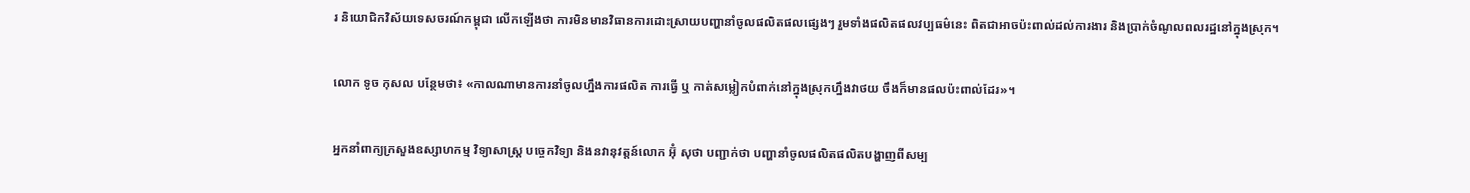រ និយោជិកវិស័យទេសចរណ៍កម្ពុជា លើកឡើងថា ការមិនមានវិធានការដោះស្រាយបញ្ហានាំចូលផលិតផលផ្សេងៗ រួមទាំងផលិតផលវប្បធម៌នេះ ពិតជាអាចប៉ះពាល់ដល់ការងារ និងប្រាក់ចំណូលពលរដ្ឋនៅក្នុងស្រុក។

លោក ទូច កុសល បន្ថែមថា៖ «កាលណាមានការនាំចូលហ្នឹងការផលិត ការធ្វើ ឬ កាត់សម្លៀកបំពាក់នៅក្នុងស្រុកហ្នឹងវាថយ ចឹងក៏មានផលប៉ះពាល់ដែរ»។

អ្នកនាំពាក្យក្រសួងឧស្សាហកម្ម វិទ្យាសាស្ត្រ បច្ចេកវិទ្យា និងនវានុវត្តន៍លោក អ៊ុំ សុថា បញ្ជាក់ថា បញ្ហានាំចូលផលិតផលិតបង្ហាញពីសម្ប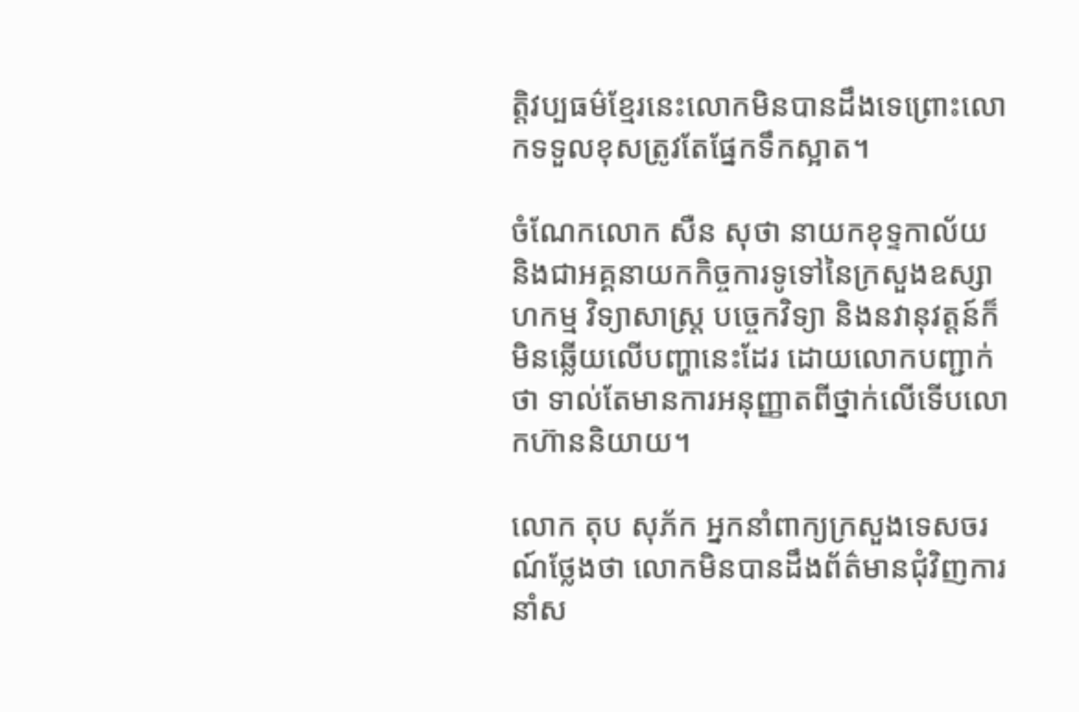ត្តិវប្បធម៌ខ្មែរនេះលោកមិនបានដឹងទេព្រោះលោកទទួលខុសត្រូវតែផ្នែកទឹកស្អាត។

ចំណែកលោក សឺន សុថា នាយកខុទ្ទកាល័យ និងជាអគ្គនាយកកិច្ចការទូទៅនៃក្រសួងឧស្សាហកម្ម វិទ្យាសាស្ត្រ បច្ចេកវិទ្យា និងនវានុវត្តន៍ក៏មិនឆ្លើយលើបញ្ហានេះដែរ ដោយលោកបញ្ជាក់ថា ទាល់តែមានការអនុញ្ញាតពីថ្នាក់លើទើបលោកហ៊ាននិយាយ។

លោក តុប សុភ័ក អ្នកនាំពាក្យក្រសួងទេសចរណ៍ថ្លែងថា លោកមិនបានដឹងព័ត៌មានជុំវិញការនាំស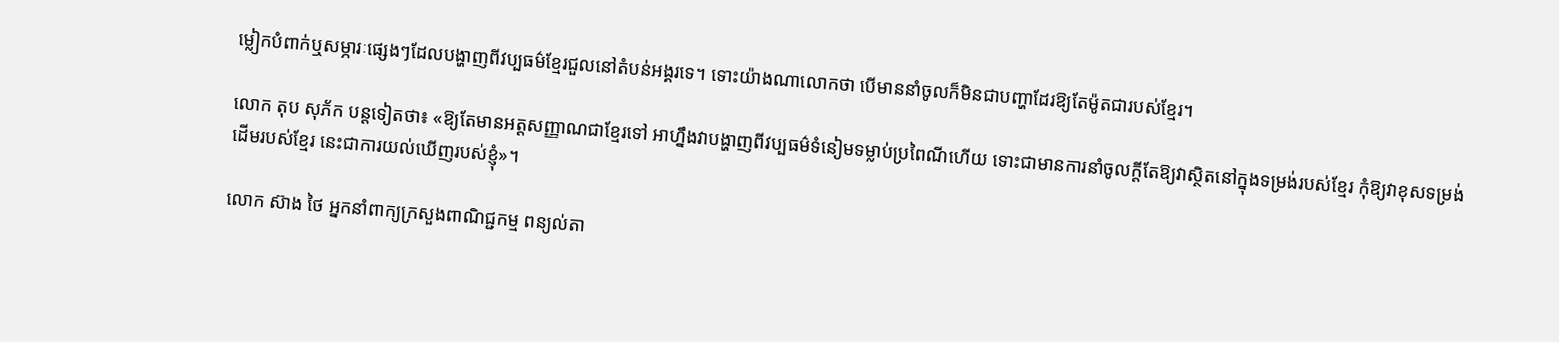ម្លៀកបំពាក់ឬសម្ភារៈផ្សេងៗដែលបង្ហាញពីវប្បធម៌ខ្មែរជួលនៅតំបន់អង្គរទេ។ ទោះយ៉ាងណាលោកថា បើមាននាំចូលក៏មិនជាបញ្ហាដែរឱ្យតែម៉ូតជារបស់ខ្មែរ។

លោក តុប សុភ័ក បន្តទៀតថា៖ «ឱ្យតែមានអត្តសញ្ញាណជាខ្មែរទៅ អាហ្នឹងវាបង្ហាញពីវប្បធម៌ទំនៀមទម្លាប់ប្រពៃណីហើយ ទោះជាមានការនាំចូលក្តីតែឱ្យវាស្ថិតនៅក្នុងទម្រង់របស់ខ្មែរ កុំឱ្យវាខុសទម្រង់ដើមរបស់ខ្មែរ នេះជាការយល់ឃើញរបស់ខ្ញុំ»។

លោក ស៊ាង ថៃ អ្នកនាំពាក្យក្រសួងពាណិជ្ជកម្ម ពន្យល់តា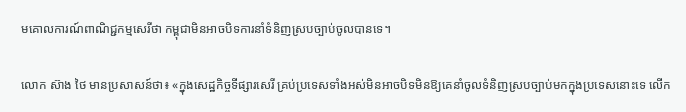មគោលការណ៍ពាណិជ្ជកម្មសេរីថា កម្ពុជាមិនអាចបិទការនាំទំនិញស្របច្បាប់ចូលបានទេ។

លោក ស៊ាង ថៃ មានប្រសាសន៍ថា៖ «ក្នុងសេដ្ឋកិច្ចទីផ្សារសេរី គ្រប់ប្រទេសទាំងអស់មិនអាចបិទមិនឱ្យគេនាំចូលទំនិញស្របច្បាប់មកក្នុងប្រទេសនោះទេ លើក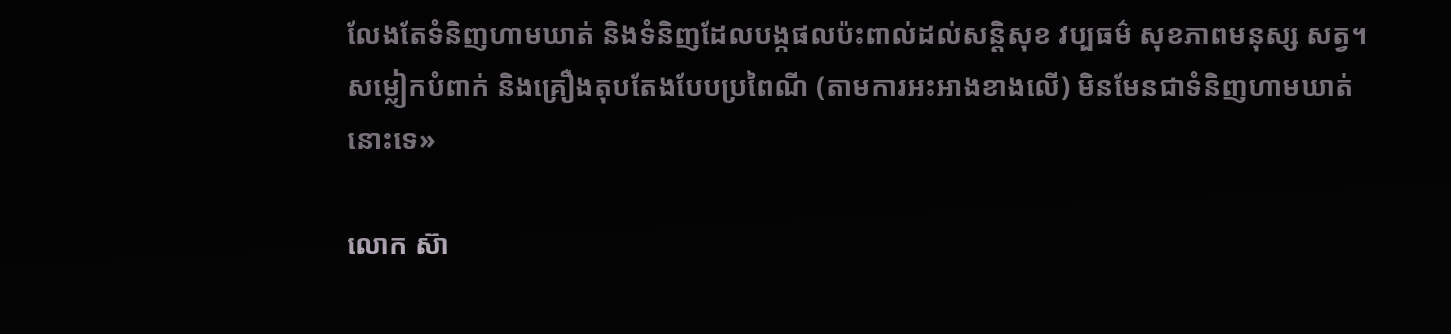លែងតែទំនិញហាមឃាត់ និងទំនិញដែលបង្កផលប៉ះពាល់ដល់សន្តិសុខ វប្បធម៌ សុខភាពមនុស្ស សត្វ។ សម្លៀកបំពាក់ និងគ្រឿងតុបតែងបែបប្រពៃណី (តាមការអះអាងខាងលើ) មិនមែនជាទំនិញហាមឃាត់នោះទេ»

លោក ស៊ា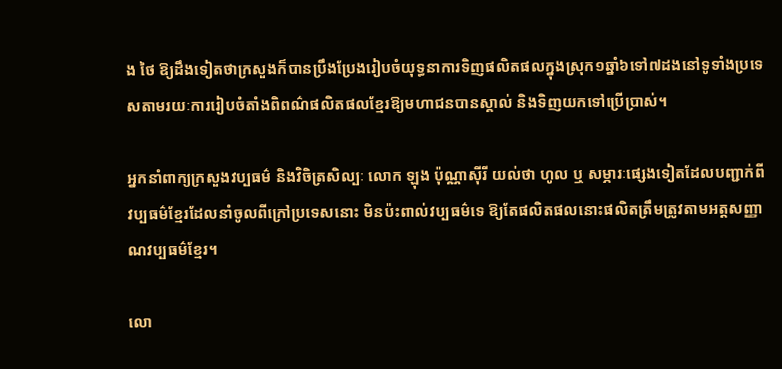ង ថៃ ឱ្យដឹងទៀតថាក្រសួងក៏បានប្រឹងប្រែងរៀបចំយុទ្ធនាការទិញផលិតផលក្នុងស្រុក១ឆ្នាំ៦ទៅ៧ដងនៅទូទាំងប្រទេសតាមរយៈការរៀបចំតាំងពិពណ៌ផលិតផលខ្មែរឱ្យមហាជនបានស្គាល់ និងទិញយកទៅប្រើប្រាស់។

អ្នកនាំពាក្យក្រសួងវប្បធម៌ និងវិចិត្រសិល្បៈ លោក ឡុង ប៉ុណ្ណាស៊ីរី យល់ថា ហូល ឬ សម្ភារៈផ្សេងទៀតដែលបញ្ជាក់ពីវប្បធម៌ខ្មែរដែលនាំចូលពីក្រៅប្រទេសនោះ មិនប៉ះពាល់វប្បធម៌ទេ ឱ្យតែផលិតផលនោះផលិតត្រឹមត្រូវតាមអត្តសញ្ញាណវប្បធម៌ខ្មែរ។

លោ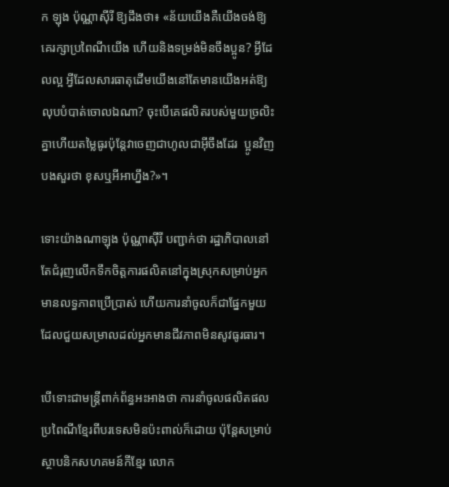ក ឡុង ប៉ុណ្ណាស៊ីរី ឱ្យដឹងថា៖ «ន័យយើងគឺយើងចង់ឱ្យគេរក្សាប្រពៃណីយើង ហើយនិងទម្រង់មិនចឹងប្អូន? អ្វីដែលល្អ អ្វីដែលសារធាតុដើមយើងនៅតែមានយើងអត់ឱ្យលុបបំបាត់ចោលឯណា? ចុះបើគេផលិតរបស់មួយច្រលិះគ្នាហើយតម្លៃធូរប៉ុន្តែវាចេញជាហូលជាអ៊ីចឹងដែរ  ប្អូនវិញបងសួរថា ខុសឬអីអាហ្នឹង?»។

ទោះយ៉ាងណាឡុង ប៉ុណ្ណាស៊ីរី បញ្ជាក់ថា រដ្ឋាភិបាលនៅតែជំរុញលើកទឹកចិត្តការផលិតនៅក្នុងស្រុកសម្រាប់អ្នកមានលទ្ធភាពប្រើប្រាស់ ហើយការនាំចូលក៏ជាផ្នែកមួយដែលជួយសម្រាលដល់អ្នកមានជីវភាពមិនសូវធូរធារ។

បើទោះជាមន្ត្រីពាក់ព័ន្ធអះអាងថា ការនាំចូលផលិតផលប្រពៃណីខ្មែរពីបរទេសមិនប៉ះពាល់ក៏ដោយ ប៉ុន្តែសម្រាប់ស្ថាបនិកសហគមន៍កីខ្មែរ លោក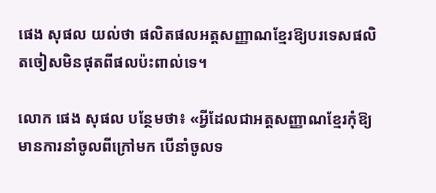ផេង សុផល យល់ថា ផលិតផលអត្តសញ្ញាណខ្មែរឱ្យបរទេសផលិតចៀសមិនផុតពីផលប៉ះពាល់ទេ។

លោក ផេង សុផល បន្ថែមថា៖ «អ្វីដែលជាអត្តសញ្ញាណខ្មែរកុំឱ្យមានការនាំចូលពីក្រៅមក បើនាំចូលទ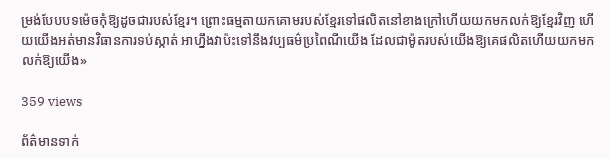ម្រង់បែបបទម៉េចកុំឱ្យដូចជារបស់ខ្មែរ។ ព្រោះធម្មតាយកគោមរបស់ខ្មែរទៅផលិតនៅខាងក្រៅហើយយកមកលក់ឱ្យខ្មែរវិញ ហើយយើងអត់មានវិធានការទប់ស្កាត់ អាហ្នឹងវាប៉ះទៅនឹងវប្បធម៌ប្រពៃណីយើង ដែលជាម៉ូតរបស់យើងឱ្យគេផលិតហើយយកមកលក់ឱ្យយើង»

359 views

ព័ត៌មានទាក់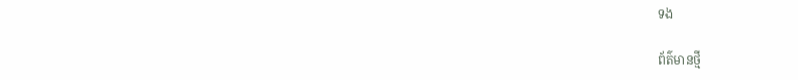ទង

ព័ត៌មានថ្មី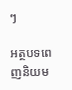ៗ

អត្ថបទពេញនិយម